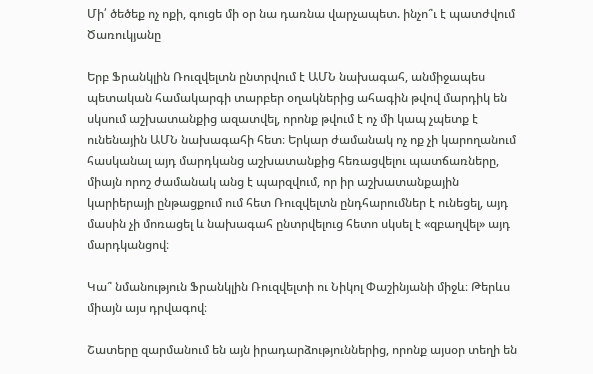Մի՛ ծեծեք ոչ ոքի, գուցե մի օր նա դառնա վարչապետ. ինչո՞ւ է պատժվում Ծառուկյանը

Երբ Ֆրանկլին Ռուզվելտն ընտրվում է ԱՄՆ նախագահ, անմիջապես պետական համակարգի տարբեր օղակներից ահագին թվով մարդիկ են սկսում աշխատանքից ազատվել, որոնք թվում է ոչ մի կապ չպետք է ունենային ԱՄՆ նախագահի հետ։ Երկար ժամանակ ոչ ոք չի կարողանում հասկանալ այդ մարդկանց աշխատանքից հեռացվելու պատճառները, միայն որոշ ժամանակ անց է պարզվում, որ իր աշխատանքային կարիերայի ընթացքում ում հետ Ռուզվելտն ընդհարումներ է ունեցել, այդ մասին չի մոռացել և նախագահ ընտրվելուց հետո սկսել է «զբաղվել» այդ մարդկանցով։

Կա՞ նմանություն Ֆրանկլին Ռուզվելտի ու Նիկոլ Փաշինյանի միջև։ Թերևս միայն այս դրվագով։

Շատերը զարմանում են այն իրադարձություններից, որոնք այսօր տեղի են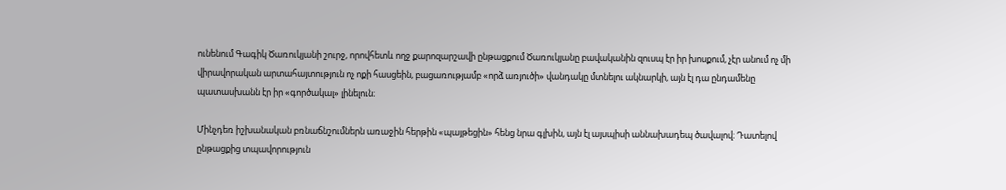ունենում Գագիկ Ծառուկյանի շուրջ, որովհետև ողջ քարոզարշավի ընթացքում Ծառուկյանը բավականին զուսպ էր իր խոսքում, չէր անում ոչ մի վիրավորական արտահայտություն ոչ ոքի հասցեին, բացառությամբ «որձ առյուծի» վանդակը մտնելու ակնարկի, այն էլ դա ընդամենը պատասխանն էր իր «գործակալ» լինելուն։

Մինչդեռ իշխանական բռնաճնշումներն առաջին հերթին «պայթեցին» հենց նրա գլխին, այն էլ այսպիսի աննախադեպ ծավալով։ Դատելով ընթացքից տպավորություն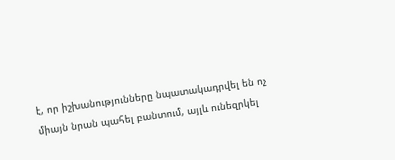է, որ իշխանությունները նպատակադրվել են ոչ միայն նրան պահել բանտում, այլև ունեզրկել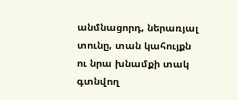անմնացորդ, ներառյալ տունը, տան կահույքն ու նրա խնամքի տակ գտնվող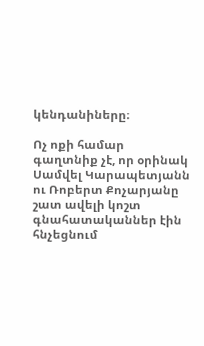կենդանիները։

Ոչ ոքի համար գաղտնիք չէ, որ օրինակ Սամվել Կարապետյանն ու Ռոբերտ Քոչարյանը շատ ավելի կոշտ գնահատականներ էին հնչեցնում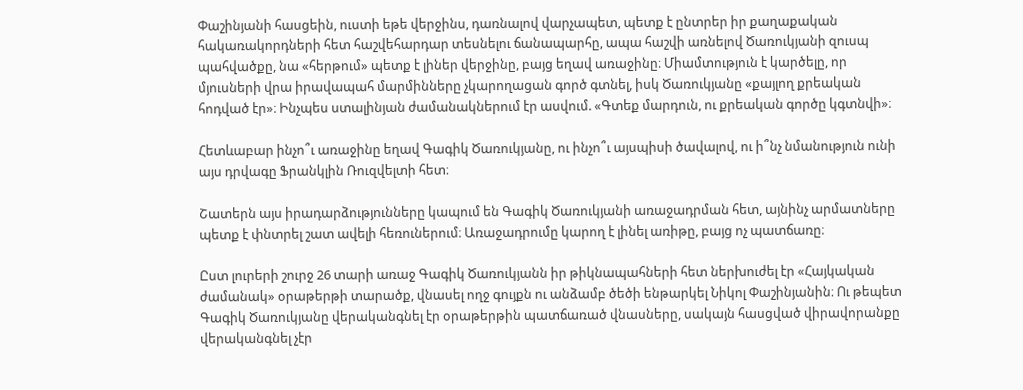Փաշինյանի հասցեին, ուստի եթե վերջինս, դառնալով վարչապետ, պետք է ընտրեր իր քաղաքական հակառակորդների հետ հաշվեհարդար տեսնելու ճանապարհը, ապա հաշվի առնելով Ծառուկյանի զուսպ պահվածքը, նա «հերթում» պետք է լիներ վերջինը, բայց եղավ առաջինը։ Միամտություն է կարծելը, որ մյուսների վրա իրավապահ մարմինները չկարողացան գործ գտնել, իսկ Ծառուկյանը «քայլող քրեական հոդված էր»։ Ինչպես ստալինյան ժամանակներում էր ասվում. «Գտեք մարդուն, ու քրեական գործը կգտնվի»։

Հետևաբար ինչո՞ւ առաջինը եղավ Գագիկ Ծառուկյանը, ու ինչո՞ւ այսպիսի ծավալով, ու ի՞նչ նմանություն ունի այս դրվագը Ֆրանկլին Ռուզվելտի հետ։

Շատերն այս իրադարձությունները կապում են Գագիկ Ծառուկյանի առաջադրման հետ, այնինչ արմատները պետք է փնտրել շատ ավելի հեռուներում։ Առաջադրումը կարող է լինել առիթը, բայց ոչ պատճառը։

Ըստ լուրերի շուրջ 26 տարի առաջ Գագիկ Ծառուկյանն իր թիկնապահների հետ ներխուժել էր «Հայկական ժամանակ» օրաթերթի տարածք, վնասել ողջ գույքն ու անձամբ ծեծի ենթարկել Նիկոլ Փաշինյանին։ Ու թեպետ Գագիկ Ծառուկյանը վերականգնել էր օրաթերթին պատճառած վնասները, սակայն հասցված վիրավորանքը վերականգնել չէր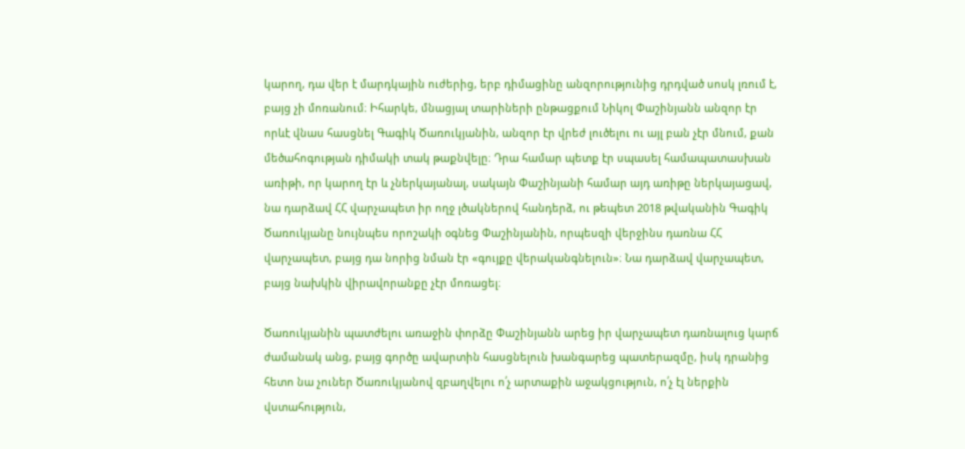կարող, դա վեր է մարդկային ուժերից, երբ դիմացինը անզորությունից դրդված սոսկ լռում է, բայց չի մոռանում։ Իհարկե, մնացյալ տարիների ընթացքում Նիկոլ Փաշինյանն անզոր էր որևէ վնաս հասցնել Գագիկ Ծառուկյանին, անզոր էր վրեժ լուծելու ու այլ բան չէր մնում, քան մեծահոգության դիմակի տակ թաքնվելը։ Դրա համար պետք էր սպասել համապատասխան առիթի, որ կարող էր և չներկայանալ, սակայն Փաշինյանի համար այդ առիթը ներկայացավ, նա դարձավ ՀՀ վարչապետ իր ողջ լծակներով հանդերձ, ու թեպետ 2018 թվականին Գագիկ Ծառուկյանը նույնպես որոշակի օգնեց Փաշինյանին, որպեսզի վերջինս դառնա ՀՀ վարչապետ, բայց դա նորից նման էր «գույքը վերականգնելուն»։ Նա դարձավ վարչապետ, բայց նախկին վիրավորանքը չէր մոռացել։

Ծառուկյանին պատժելու առաջին փորձը Փաշինյանն արեց իր վարչապետ դառնալուց կարճ ժամանակ անց, բայց գործը ավարտին հասցնելուն խանգարեց պատերազմը, իսկ դրանից հետո նա չուներ Ծառուկյանով զբաղվելու ո՛չ արտաքին աջակցություն, ո՛չ էլ ներքին վստահություն,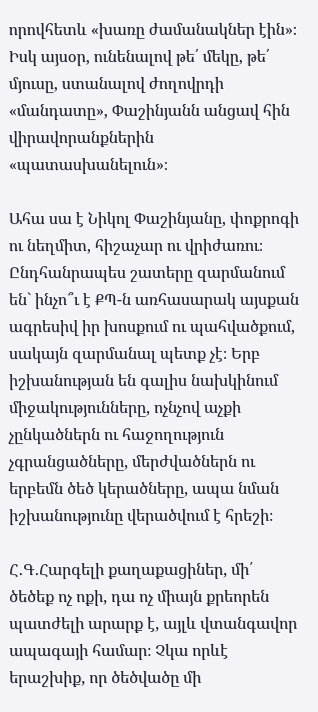որովհետև «խառը ժամանակներ էին»։ Իսկ այսօր, ունենալով թե՛ մեկը, թե՛ մյուսը, ստանալով ժողովրդի «մանդատը», Փաշինյանն անցավ հին վիրավորանքներին «պատասխանելուն»։

Ահա սա է Նիկոլ Փաշինյանը, փոքրոգի ու նեղմիտ, հիշաչար ու վրիժառու։ Ընդհանրապես շատերը զարմանում են` ինչո՞ւ է ՔՊ-ն առհասարակ այսքան ագրեսիվ իր խոսքում ու պահվածքում, սակայն զարմանալ պետք չէ։ Երբ իշխանության են գալիս նախկինում միջակությունները, ոչնչով աչքի չընկածներն ու հաջողություն չգրանցածները, մերժվածներն ու երբեմն ծեծ կերածները, ապա նման իշխանությունը վերածվում է հրեշի։

Հ․Գ․Հարգելի քաղաքացիներ, մի՛ ծեծեք ոչ ոքի, դա ոչ միայն քրեորեն պատժելի արարք է, այլև վտանգավոր ապագայի համար։ Չկա որևէ երաշխիք, որ ծեծվածը մի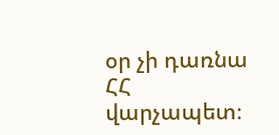օր չի դառնա ՀՀ վարչապետ։